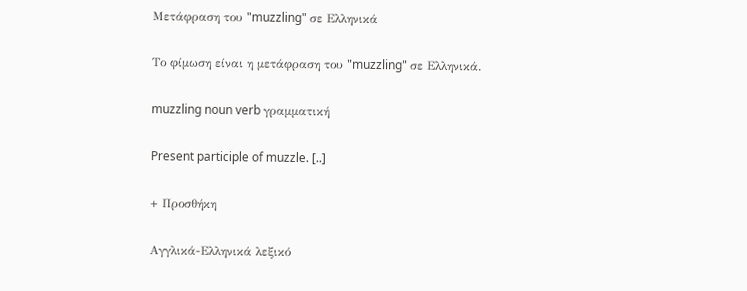Μετάφραση του "muzzling" σε Ελληνικά

Το φίμωση είναι η μετάφραση του "muzzling" σε Ελληνικά.

muzzling noun verb γραμματική

Present participle of muzzle. [..]

+ Προσθήκη

Αγγλικά-Ελληνικά λεξικό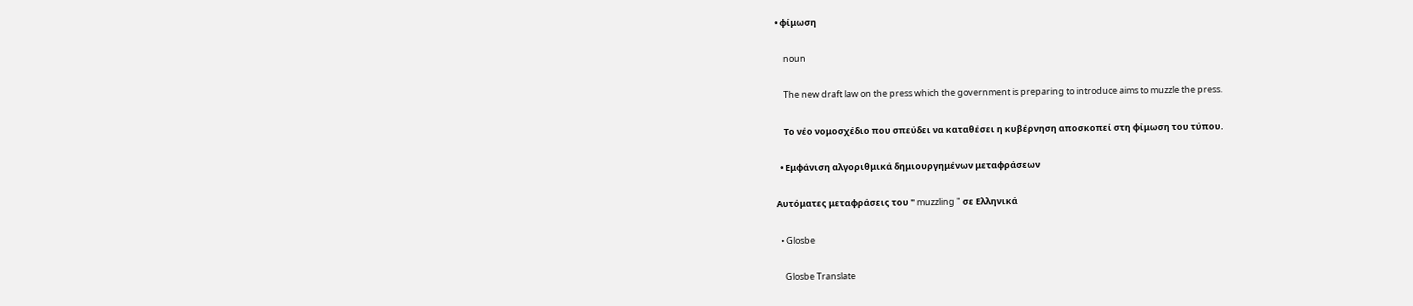• φίμωση

    noun

    The new draft law on the press which the government is preparing to introduce aims to muzzle the press.

    Το νέο νομοσχέδιο που σπεύδει να καταθέσει η κυβέρνηση αποσκοπεί στη φίμωση του τύπου.

  • Εμφάνιση αλγοριθμικά δημιουργημένων μεταφράσεων

Αυτόματες μεταφράσεις του " muzzling " σε Ελληνικά

  • Glosbe

    Glosbe Translate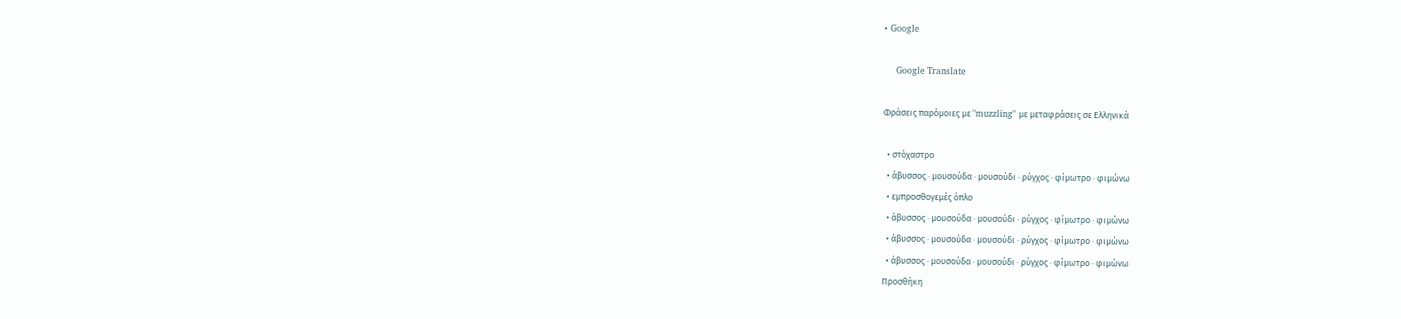• Google

    Google Translate

Φράσεις παρόμοιες με "muzzling" με μεταφράσεις σε Ελληνικά

  • στόχαστρο
  • άβυσσος · μουσούδα · μουσούδι · ρύγχος · φίμωτρο · φιμώνω
  • εμπροσθογεμές όπλο
  • άβυσσος · μουσούδα · μουσούδι · ρύγχος · φίμωτρο · φιμώνω
  • άβυσσος · μουσούδα · μουσούδι · ρύγχος · φίμωτρο · φιμώνω
  • άβυσσος · μουσούδα · μουσούδι · ρύγχος · φίμωτρο · φιμώνω
Προσθήκη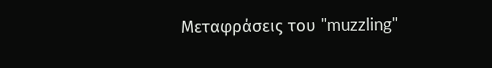Μεταφράσεις του "muzzling"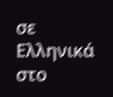σε Ελληνικά στο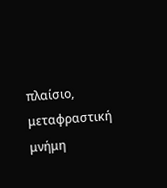πλαίσιο, μεταφραστική μνήμη